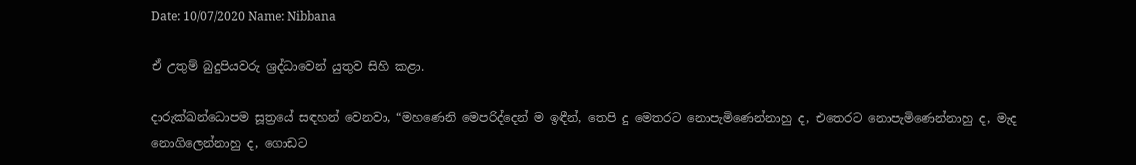Date: 10/07/2020 Name: Nibbana

ඒ උතුම් බුදුපියවරු ශ්‍රද්ධාවෙන් යුතුව සිහි කළා.

දාරුක්‌ඛන්‌ධොපම සූත්‍රයේ සඳහන් වෙනවා, “මහණෙනි මෙපරිද්දෙන් ම ඉඳීන්, තෙපි දු මෙතරට නොපැමිණෙන්නාහු ද, එතෙරට නොපැමිණෙන්නාහු ද, මැද නොගිලෙන්නාහු ද, ගොඩට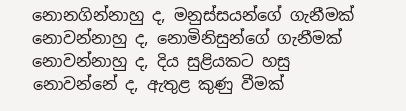නොනගින්නාහු ද, මනුස්සයන්ගේ ගැනීමක් නොවන්නාහු ද, නොමිනිසුන්ගේ ගැනීමක් නොවන්නාහු ද, දිය සුළියකට හසු නොවන්නේ ද, ඇතුළ කුණු වීමක්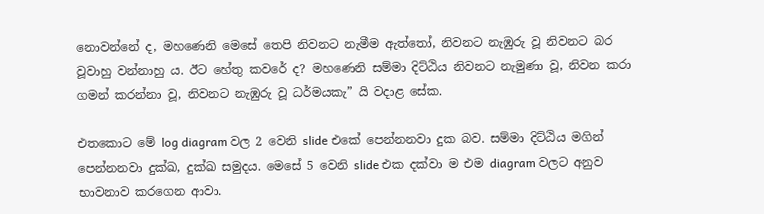නොවන්නේ ද, මහණෙනි මෙසේ තෙපි නිවනට නැමීම ඇත්තෝ, නිවනට නැඹුරු වූ නිවනට බර වූවාහු වන්නාහු ය. ඊට හේතු කවරේ ද? මහණෙනි සම්මා දිට්ඨිය නිවනට නැමුණා වූ, නිවන කරා ගමන් කරන්නා වූ, නිවනට නැඹුරු වූ ධර්මයකැ” යි වදාළ සේක.

එතකොට මේ log diagram වල 2 වෙනි slide එකේ පෙන්නනවා දුක බව. සම්මා දිට්ඨිය මගින් පෙන්නනවා දුක්ඛ, දුක්ඛ සමුදය. මෙසේ 5 වෙනි slide එක දක්වා ම එම diagram වලට අනුව භාවනාව කරගෙන ආවා.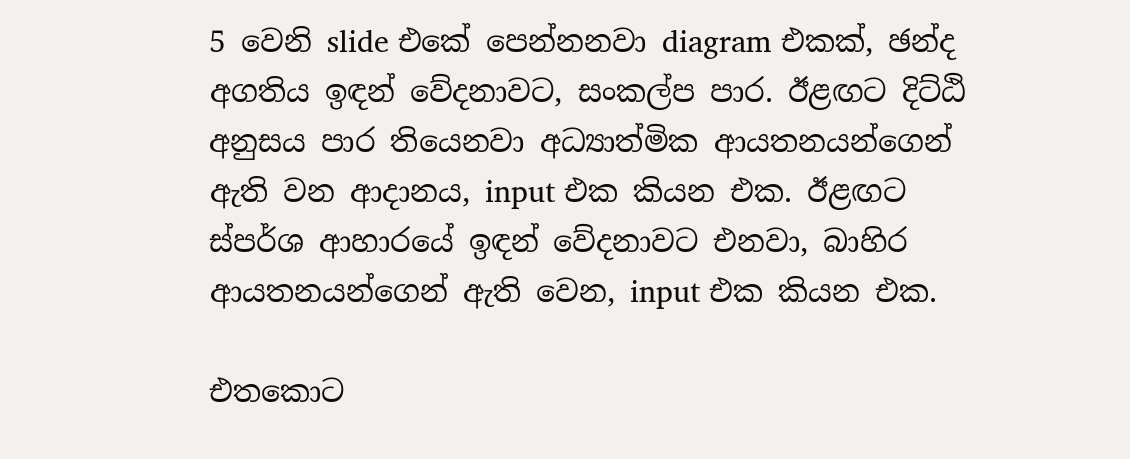5 වෙනි slide එකේ පෙන්නනවා diagram එකක්, ඡන්ද අගතිය ඉඳන් වේදනාවට, සංකල්ප පාර. ඊළඟට දිට්ඨි අනුසය පාර තියෙනවා අධ්‍යාත්මික ආයතනයන්ගෙන් ඇති වන ආදානය, input එක කියන එක. ඊළඟට ස්පර්ශ ආහාරයේ ඉඳන් වේදනාවට එනවා, බාහිර ආයතනයන්ගෙන් ඇති වෙන, input එක කියන එක.

එතකොට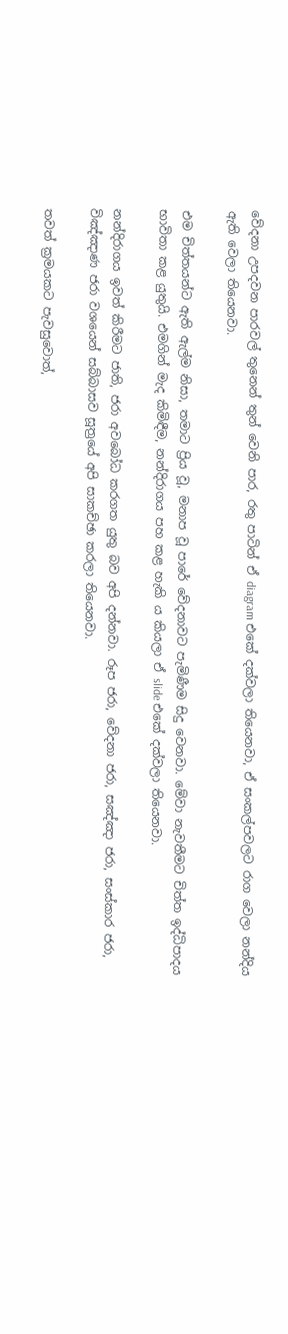වේදනා උපදවන පාරවල් තුනෙන් තුන් වෙනි පාර, රතු පාටින් ඒ diagram එකේ දක්වලා තියෙනවා, ඒ සංකල්පවලට රාග වෙලා නන්දිය ඇති වෙලා තියෙනවා.

එම චිත්තයන්ට ඇති ඇල්ම නිසා, තමාට ප්‍රිය වූ, මනාප වූ පාරේ වේදනාවට පැමිණීම සිදු වෙනවා. මේවා නැවතීමට චිත්ත ඉද්ධිපාදය භාවිතා කළ යුතුයි. එමගින් මැද කිමිඳීම, නන්දිරාගය පහ කළ හැකි ය කියලා ඒ slide එකේ දක්වලා තියෙනවා.

නන්දිරාගය ඉවත් කිරීමට ජාති, ජරා අවබෝධ කරගත යුතු බව අපි දන්නවා. රූප ජරා, වේදනා ජරා, සඤ්ඤා ජරා, සංස්කාර ජරා, විඤ්ඤාණ ජරා වශයෙන් සබ්බාසව සූත්‍රයේ අපි සාකච්ඡා කරලා තියෙනවා.

තවත් ක්‍රමයකට පැවසුවොත්,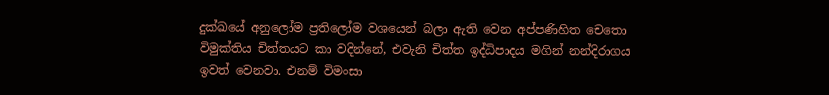දුක්ඛයේ අනුලෝම ප්‍රතිලෝම වශයෙන් බලා ඇති වෙන අප්පණිහිත චෙතො විමුක්තිය චිත්තයට කා වදින්නේ, එවැනි චිත්ත ඉද්ධිපාදය මගින් නන්දිරාගය ඉවත් වෙනවා. එනම් විමංසා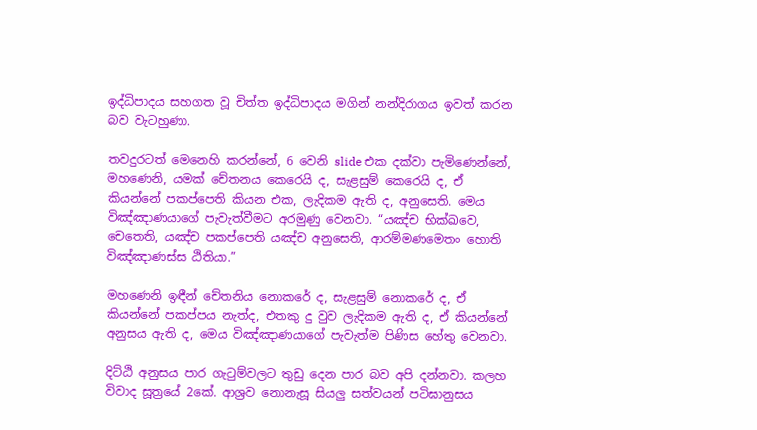ඉද්ධිපාදය සහගත වූ චිත්ත ඉද්ධිපාදය මගින් නන්දිරාගය ඉවත් කරන බව වැටහුණා.

තවදුරටත් මෙනෙහි කරන්නේ, 6 වෙනි slide එක දක්වා පැමිණෙන්නේ, මහණෙනි, යමක් චේතනය කෙරෙයි ද, සැළසුම් කෙරෙයි ද, ඒ කියන්නේ පකප්පෙති කියන එක, ලැදිකම ඇති ද, අනුසෙති. මෙය විඤ්ඤාණයාගේ පැවැත්වීමට අරමුණු වෙනවා. “යඤ්ච භික්ඛවෙ, චෙතෙති, යඤ්ච පකප්පෙති යඤ්ච අනුසෙති, ආරම්මණමෙතං හොති විඤ්ඤාණස්ස ඨිතියා.”

මහණෙනි ඉඳීන් චේතනිය නොකරේ ද, සැළසුම් නොකරේ ද, ඒ කියන්නේ පකප්පය නැත්ද, එතකු දු වුව ලැදිකම ඇති ද, ඒ කියන්නේ අනුසය ඇති ද, මෙය විඤ්ඤාණයාගේ පැවැත්ම පිණිස හේතු වෙනවා.

දිට්ඨි අනුසය පාර ගැටුම්වලට තුඩු දෙන පාර බව අපි දන්නවා. කලහ විවාද සූත්‍රයේ 2කේ. ආශ්‍රව නොනැසූ සියලු සත්වයන් පටිඝානුසය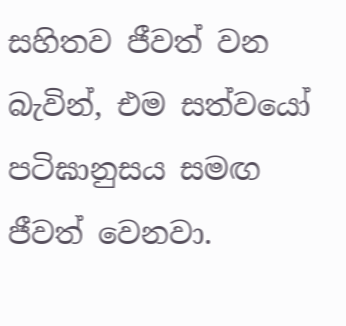සහිතව ජීවත් වන බැවින්, එම සත්වයෝ පටිඝානුසය සමඟ ජීවත් වෙනවා.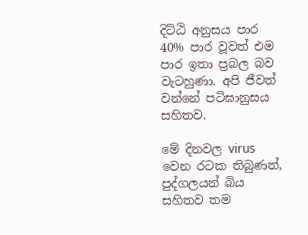දිට්ඨි අනුසය පාර 40% පාර වූවත් එම පාර ඉතා ප්‍රබල බව වැටහුණා. අපි ජීවත් වන්නේ පටිඝානුසය සහිතව.

මේ දිනවල virus වෙන රටක තිබුණත්, පුද්ගලයන් බිය සහිතව තම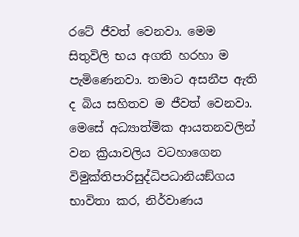රටේ ජීවත් වෙනවා. මෙම සිතුවිලි භය අගති හරහා ම පැමිණෙනවා. තමාට අසනීප ඇති ද බිය සහිතව ම ජීවත් වෙනවා. මෙසේ අධ්‍යාත්මික ආයතනවලින් වන ක්‍රියාවලිය වටහාගෙන විමුක්තිපාරිසුද්ධිපධානියඞ්ගය භාවිතා කර, නිර්වාණය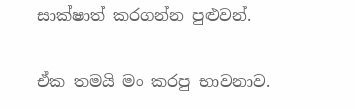සාක්ෂාත් කරගන්න පුළුවන්.

ඒක තමයි මං කරපු භාවනාව.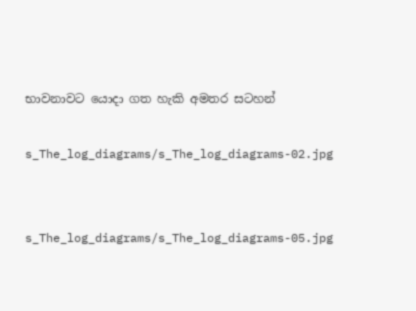භාවනාවට යොදා ගත හැකි අමතර සටහන්

s_The_log_diagrams/s_The_log_diagrams-02.jpg


s_The_log_diagrams/s_The_log_diagrams-05.jpg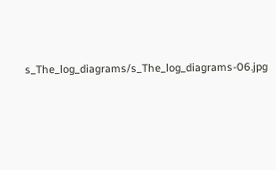s_The_log_diagrams/s_The_log_diagrams-06.jpg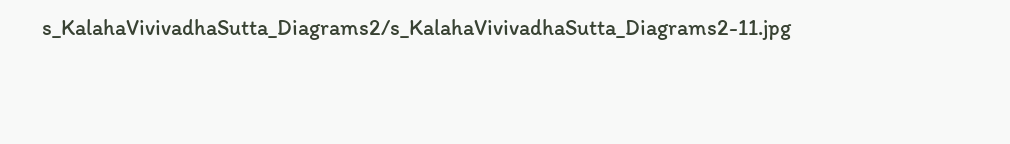s_KalahaVivivadhaSutta_Diagrams2/s_KalahaVivivadhaSutta_Diagrams2-11.jpg